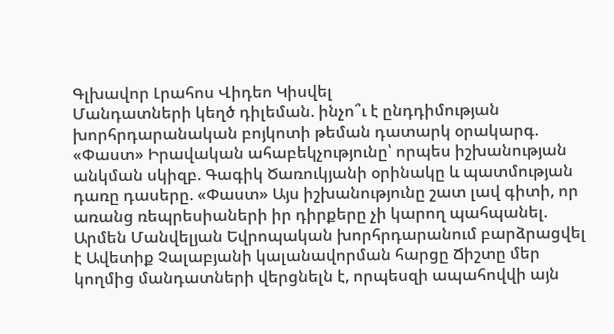Գլխավոր Լրահոս Վիդեո Կիսվել
Մանդատների կեղծ դիլեման. ինչո՞ւ է ընդդիմության խորհրդարանական բոյկոտի թեման դատարկ օրակարգ. «Փաստ» Իրավական ահաբեկչությունը՝ որպես իշխանության անկման սկիզբ. Գագիկ Ծառուկյանի օրինակը և պատմության դառը դասերը. «Փաստ» Այս իշխանությունը շատ լավ գիտի, որ առանց ռեպրեսիաների իր դիրքերը չի կարող պահպանել. Արմեն Մանվելյան Եվրոպական խորհրդարանում բարձրացվել է Ավետիք Չալաբյանի կալանավորման հարցը Ճիշտը մեր կողմից մանդատների վերցնելն է, որպեսզի ապահովվի այն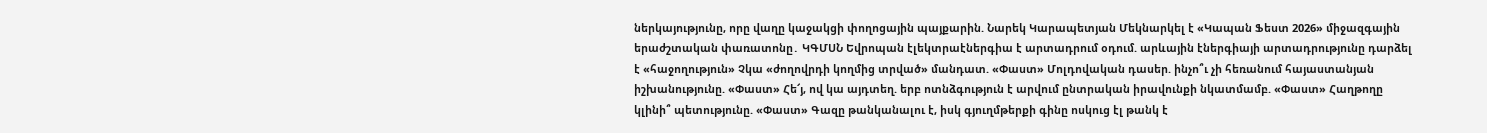ներկայությունը, որը վաղը կաջակցի փողոցային պայքարին. Նարեկ Կարապետյան Մեկնարկել է «Կապան Ֆեստ 2026» միջազգային երաժշտական փառատոնը․ ԿԳՄՍՆ Եվրոպան էլեկտրաէներգիա է արտադրում օդում. արևային էներգիայի արտադրությունը դարձել է «հաջողություն» Չկա «ժողովրդի կողմից տրված» մանդատ. «Փաստ» Մոլդովական դասեր. ինչո՞ւ չի հեռանում հայաստանյան իշխանությունը. «Փաստ» Հե՜յ, ով կա այդտեղ. երբ ոտնձգություն է արվում ընտրական իրավունքի նկատմամբ. «Փաստ» Հաղթողը կլինի՞ պետությունը. «Փաստ» Գազը թանկանալու է, իսկ գյուղմթերքի գինը ոսկուց էլ թանկ է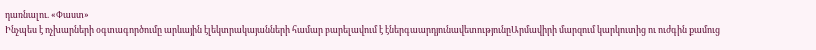դառնալու. «Փաստ»
Ինչպես է ոչխարների օգտագործումը արևային էլեկտրակայանների համար բարելավում է էներգաարդյունավետությունըԱրմավիրի մարզում կարկուտից ու ուժգին քամուց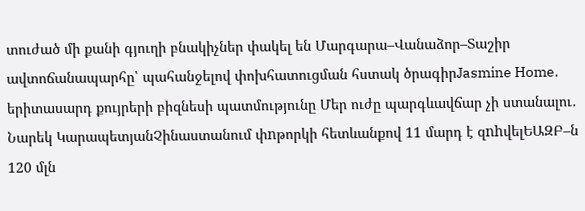տուժած մի քանի գյուղի բնակիչներ փակել են Մարգարա–Վանաձոր–Տաշիր ավտոճանապարհը՝ պահանջելով փոխհատուցման հստակ ծրագիրJasmine Home. երիտասարդ քույրերի բիզնեսի պատմությունը Մեր ուժը պարգևավճար չի ստանալու․ Նարեկ ԿարապետյանՉինաստանում փnթորկի հետևանքով 11 մարդ է զnhվելԵԱԶԲ–ն 120 մլն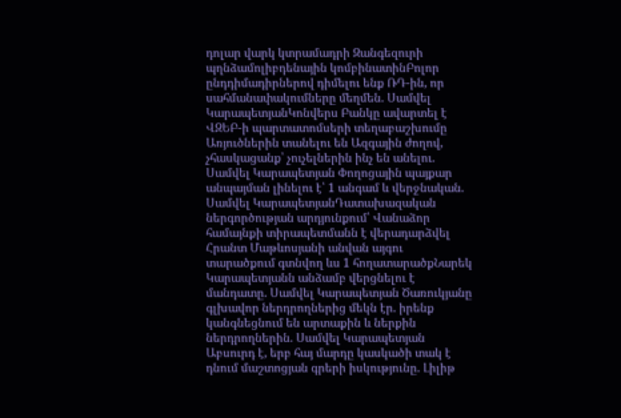դոլար վարկ կտրամադրի Զանգեզուրի պղնձամոլիբդենային կոմբինատինԲոլոր ընդդիմադիրներով դիմելու ենք ՌԴ-ին, որ սահմանափակումները մեղմեն. Սամվել ԿարապետյանԿոնվերս Բանկը ավարտել է ՎԶԵԲ-ի պարտատոմսերի տեղաբաշխումը Առյուծներին տանելու են Ազգային ժողով, չհասկացանք՝ չուչելներին ինչ են անելու. Սամվել Կարապետյան Փողոցային պայքար անպայման լինելու է՝ 1 անգամ և վերջնական. Սամվել ԿարապետյանԴատախազական ներգործության արդյունքում՝ Վանաձոր համայնքի տիրապետմանն է վերադարձվել Հրանտ Մաթևոսյանի անվան այգու տարածքում գտնվող ևս 1 հողատարածքՆարեկ Կարապետյանն անձամբ վերցնելու է մանդատը. Սամվել Կարապետյան Ծառուկյանը գլխավոր ներդրողներից մեկն էր. իրենք կանգնեցնում են արտաքին և ներքին ներդրողներին. Սամվել Կարապետյան Աբսուրդ է, երբ հայ մարդը կասկածի տակ է դնում մաշտոցյան գրերի իսկությունը. Լիլիթ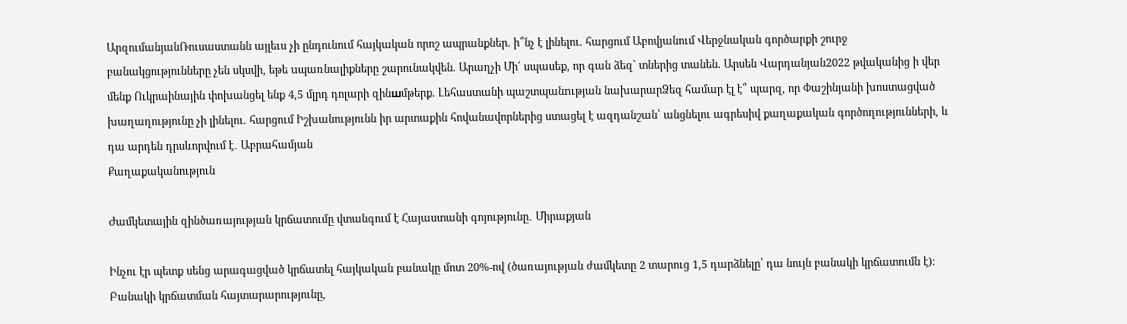ԱրզումանյանՌուսաստանն այլեւս չի ընդունում հայկական որոշ ապրանքներ. ի՞նչ է լինելու. հարցում Աբովյանում Վերջնական գործարքի շուրջ բանակցությունները չեն սկսվի, եթե uպառնալիքները շարունակվեն. Արաղչի Մի´ սպասեք, որ գան ձեզ` տներից տանեն. Արսեն Վարդանյան2022 թվականից ի վեր մենք Ուկրաինային փոխանցել ենք 4,5 մլրդ դոլարի զինшմթերք. Լեհաստանի պաշտպանnւթյան նախարարՁեզ համար էլ է՞ պարզ, որ Փաշինյանի խոստացված խաղաղությունը չի լինելու. հարցում Իշխանությունն իր արտաքին հովանավորներից ստացել է ազդանշան՝ անցնելու ագրեսիվ քաղաքական գործողությունների, և դա արդեն դրսևորվում է․ Աբրահամյան
Քաղաքականություն

Ժամկետային զինծառայության կրճատումը վտանգում է Հայաստանի գոյությունը․ Միրաքյան

Ինչու էր պետք սենց արագացված կրճատել հայկական բանակը մոտ 20%-ով (ծառայության ժամկետը 2 տարուց 1,5 դարձնելը՝ դա նույն բանակի կրճատումն է)։ Բանակի կրճատման հայտարարությունը,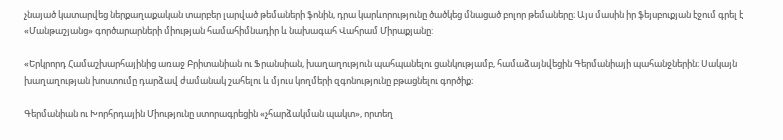չնայած կատարվեց ներքաղաքական տարբեր լարված թեմաների ֆոնին, դրա կարևորությունը ծածկեց մնացած բոլոր թեմաները։ Այս մասին իր ֆեյսբուքյան էջում գրել է «Մանթաշյանց» գործարարների միության համահիմնադիր և նախագահ Վահրամ Միրաքյանը:

«Երկրորդ Համաշխարհայինից առաջ Բրիտանիան ու Ֆրանսիան, խաղաղություն պահպանելու ցանկությամբ, համաձայնվեցին Գերմանիայի պահանջներին։ Սակայն խաղաղության խոստումը դարձավ ժամանակ շահելու և մյուս կողմերի զգոնությունը բթացնելու գործիք։

Գերմանիան ու Խորհրդային Միությունը ստորագրեցին «չհարձակման պակտ», որտեղ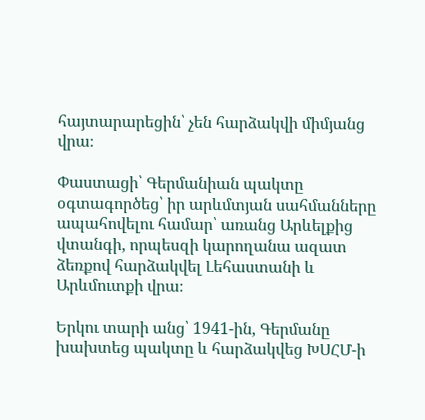հայտարարեցին՝ չեն հարձակվի միմյանց վրա։

Փաստացի՝ Գերմանիան պակտը օգտագործեց՝ իր արևմտյան սահմանները ապահովելու համար՝ առանց Արևելքից վտանգի, որպեսզի կարողանա ազատ ձեռքով հարձակվել Լեհաստանի և Արևմուտքի վրա։

Երկու տարի անց՝ 1941-ին, Գերմանը խախտեց պակտը և հարձակվեց ԽՍՀՄ-ի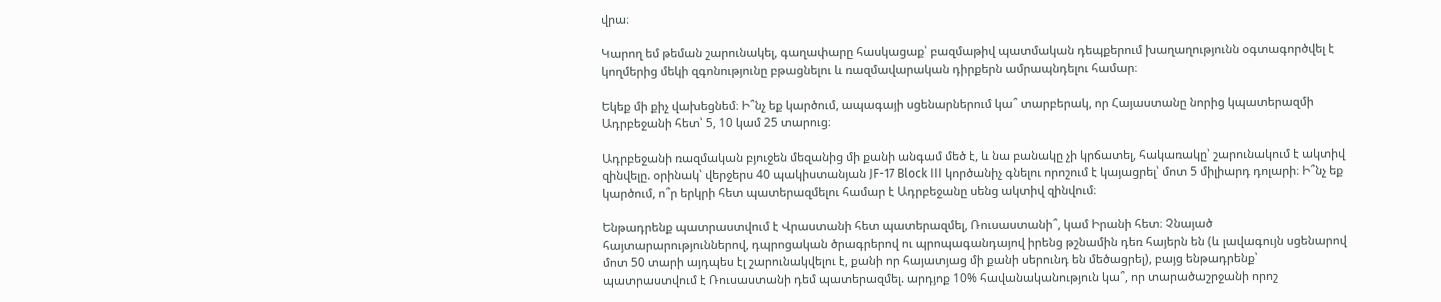վրա։

Կարող եմ թեման շարունակել, գաղափարը հասկացաք՝ բազմաթիվ պատմական դեպքերում խաղաղությունն օգտագործվել է կողմերից մեկի զգոնությունը բթացնելու և ռազմավարական դիրքերն ամրապնդելու համար։

Եկեք մի քիչ վախեցնեմ։ Ի՞նչ եք կարծում, ապագայի սցենարներում կա՞ տարբերակ, որ Հայաստանը նորից կպատերազմի Ադրբեջանի հետ՝ 5, 10 կամ 25 տարուց։

Ադրբեջանի ռազմական բյուջեն մեզանից մի քանի անգամ մեծ է, և նա բանակը չի կրճատել, հակառակը՝ շարունակում է ակտիվ զինվելը. օրինակ՝ վերջերս 40 պակիստանյան JF-17 Block III կործանիչ գնելու որոշում է կայացրել՝ մոտ 5 միլիարդ դոլարի։ Ի՞նչ եք կարծում, ո՞ր երկրի հետ պատերազմելու համար է Ադրբեջանը սենց ակտիվ զինվում։

Ենթադրենք պատրաստվում է Վրաստանի հետ պատերազմել, Ռուսաստանի՞, կամ Իրանի հետ։ Չնայած հայտարարություններով, դպրոցական ծրագրերով ու պրոպագանդայով իրենց թշնամին դեռ հայերն են (և լավագույն սցենարով մոտ 50 տարի այդպես էլ շարունակվելու է, քանի որ հայատյաց մի քանի սերունդ են մեծացրել), բայց ենթադրենք՝ պատրաստվում է Ռուսաստանի դեմ պատերազմել. արդյոք 10% հավանականություն կա՞, որ տարածաշրջանի որոշ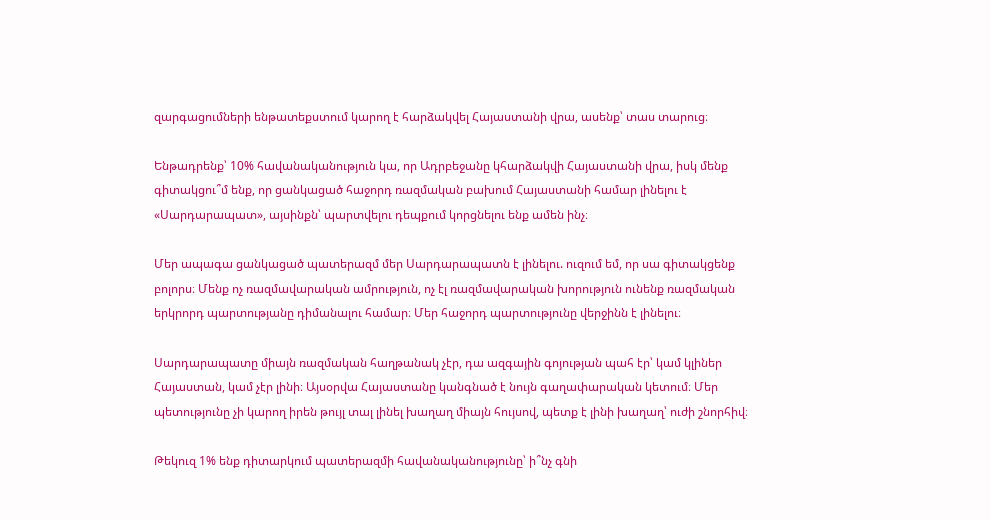զարգացումների ենթատեքստում կարող է հարձակվել Հայաստանի վրա, ասենք՝ տաս տարուց։

Ենթադրենք՝ 10% հավանականություն կա, որ Ադրբեջանը կհարձակվի Հայաստանի վրա, իսկ մենք գիտակցու՞մ ենք, որ ցանկացած հաջորդ ռազմական բախում Հայաստանի համար լինելու է «Սարդարապատ», այսինքն՝ պարտվելու դեպքում կորցնելու ենք ամեն ինչ։

Մեր ապագա ցանկացած պատերազմ մեր Սարդարապատն է լինելու. ուզում եմ, որ սա գիտակցենք բոլորս։ Մենք ոչ ռազմավարական ամրություն, ոչ էլ ռազմավարական խորություն ունենք ռազմական երկրորդ պարտությանը դիմանալու համար։ Մեր հաջորդ պարտությունը վերջինն է լինելու։

Սարդարապատը միայն ռազմական հաղթանակ չէր, դա ազգային գոյության պահ էր՝ կամ կլիներ Հայաստան, կամ չէր լինի։ Այսօրվա Հայաստանը կանգնած է նույն գաղափարական կետում։ Մեր պետությունը չի կարող իրեն թույլ տալ լինել խաղաղ միայն հույսով, պետք է լինի խաղաղ՝ ուժի շնորհիվ։

Թեկուզ 1% ենք դիտարկում պատերազմի հավանականությունը՝ ի՞նչ գնի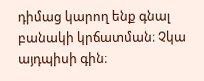դիմաց կարող ենք գնալ բանակի կրճատման։ Չկա այդպիսի գին։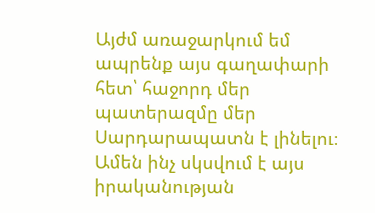Այժմ առաջարկում եմ ապրենք այս գաղափարի հետ՝ հաջորդ մեր պատերազմը մեր Սարդարապատն է լինելու։ Ամեն ինչ սկսվում է այս իրականության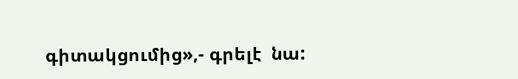գիտակցումից»,- գրելէ  նա: